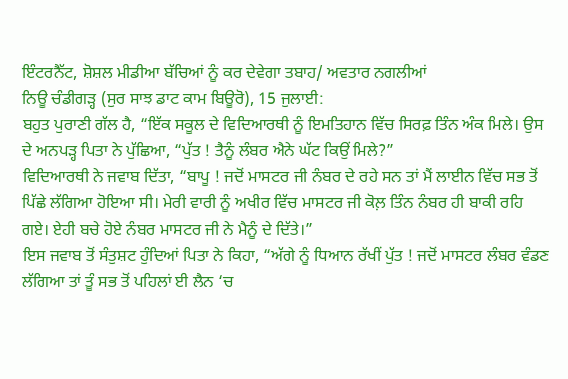ਇੰਟਰਨੈੱਟ, ਸ਼ੋਸ਼ਲ ਮੀਡੀਆ ਬੱਚਿਆਂ ਨੂੰ ਕਰ ਦੇਵੇਗਾ ਤਬਾਹ/ ਅਵਤਾਰ ਨਗਲੀਆਂ
ਨਿਊ ਚੰਡੀਗੜ੍ਹ (ਸੁਰ ਸਾਝ ਡਾਟ ਕਾਮ ਬਿਊਰੋ), 15 ਜੁਲਾਈ:
ਬਹੁਤ ਪੁਰਾਣੀ ਗੱਲ ਹੈ, “ਇੱਕ ਸਕੂਲ ਦੇ ਵਿਦਿਆਰਥੀ ਨੂੰ ਇਮਤਿਹਾਨ ਵਿੱਚ ਸਿਰਫ਼ ਤਿੰਨ ਅੰਕ ਮਿਲੇ। ਉਸ ਦੇ ਅਨਪੜ੍ਹ ਪਿਤਾ ਨੇ ਪੁੱਛਿਆ, “ਪੁੱਤ ! ਤੈਨੂੰ ਲੰਬਰ ਐਨੇ ਘੱਟ ਕਿਉਂ ਮਿਲੇ?”
ਵਿਦਿਆਰਥੀ ਨੇ ਜਵਾਬ ਦਿੱਤਾ, “ਬਾਪੂ ! ਜਦੋਂ ਮਾਸਟਰ ਜੀ ਨੰਬਰ ਦੇ ਰਹੇ ਸਨ ਤਾਂ ਮੈਂ ਲਾਈਨ ਵਿੱਚ ਸਭ ਤੋਂ ਪਿੱਛੇ ਲੱਗਿਆ ਹੋਇਆ ਸੀ। ਮੇਰੀ ਵਾਰੀ ਨੂੰ ਅਖੀਰ ਵਿੱਚ ਮਾਸਟਰ ਜੀ ਕੋਲ਼ ਤਿੰਨ ਨੰਬਰ ਹੀ ਬਾਕੀ ਰਹਿ ਗਏ। ਏਹੀ ਬਚੇ ਹੋਏ ਨੰਬਰ ਮਾਸਟਰ ਜੀ ਨੇ ਮੈਨੂੰ ਦੇ ਦਿੱਤੇ।”
ਇਸ ਜਵਾਬ ਤੋਂ ਸੰਤੁਸ਼ਟ ਹੁੰਦਿਆਂ ਪਿਤਾ ਨੇ ਕਿਹਾ, “ਅੱਗੇ ਨੂੰ ਧਿਆਨ ਰੱਖੀਂ ਪੁੱਤ ! ਜਦੋਂ ਮਾਸਟਰ ਲੰਬਰ ਵੰਡਣ ਲੱਗਿਆ ਤਾਂ ਤੂੰ ਸਭ ਤੋਂ ਪਹਿਲਾਂ ਈ ਲੈਨ ‘ਚ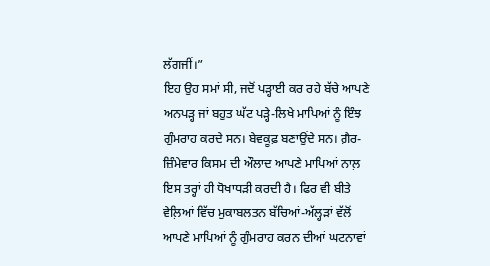ਲੱਗਜੀਂ।”
ਇਹ ਉਹ ਸਮਾਂ ਸੀ, ਜਦੋਂ ਪੜ੍ਹਾਈ ਕਰ ਰਹੇ ਬੱਚੇ ਆਪਣੇ ਅਨਪੜ੍ਹ ਜਾਂ ਬਹੁਤ ਘੱਟ ਪੜ੍ਹੇ-ਲਿਖੇ ਮਾਪਿਆਂ ਨੂੰ ਇੰਝ ਗੁੰਮਰਾਹ ਕਰਦੇ ਸਨ। ਬੇਵਕੂਫ਼ ਬਣਾਉਂਦੇ ਸਨ। ਗ਼ੈਰ-ਜ਼ਿੰਮੇਵਾਰ ਕਿਸਮ ਦੀ ਔਲਾਦ ਆਪਣੇ ਮਾਪਿਆਂ ਨਾਲ਼ ਇਸ ਤਰ੍ਹਾਂ ਹੀ ਧੋਖਾਧੜੀ ਕਰਦੀ ਹੈ। ਫਿਰ ਵੀ ਬੀਤੇ ਵੇਲ਼ਿਆਂ ਵਿੱਚ ਮੁਕਾਬਲਤਨ ਬੱਚਿਆਂ-ਅੱਲ੍ਹੜਾਂ ਵੱਲੋਂ ਆਪਣੇ ਮਾਪਿਆਂ ਨੂੰ ਗੁੰਮਰਾਹ ਕਰਨ ਦੀਆਂ ਘਟਨਾਵਾਂ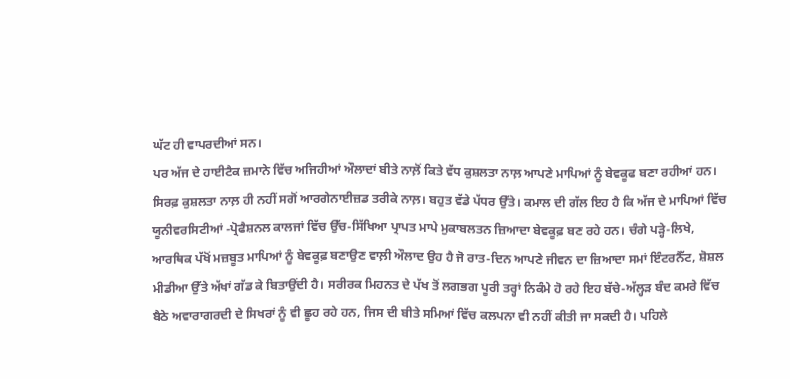ਘੱਟ ਹੀ ਵਾਪਰਦੀਆਂ ਸਨ।
ਪਰ ਅੱਜ ਦੇ ਹਾਈਟੈਕ ਜ਼ਮਾਨੇ ਵਿੱਚ ਅਜਿਹੀਆਂ ਔਲਾਦਾਂ ਬੀਤੇ ਨਾਲ਼ੋਂ ਕਿਤੇ ਵੱਧ ਕੁਸ਼ਲਤਾ ਨਾਲ਼ ਆਪਣੇ ਮਾਪਿਆਂ ਨੂੰ ਬੇਵਕੂਫ ਬਣਾ ਰਹੀਆਂ ਹਨ। ਸਿਰਫ਼ ਕੁਸ਼ਲਤਾ ਨਾਲ਼ ਹੀ ਨਹੀਂ ਸਗੋਂ ਆਰਗੇਨਾਈਜ਼ਡ ਤਰੀਕੇ ਨਾਲ਼। ਬਹੁਤ ਵੱਡੇ ਪੱਧਰ ਉੱਤੇ। ਕਮਾਲ ਦੀ ਗੱਲ ਇਹ ਹੈ ਕਿ ਅੱਜ ਦੇ ਮਾਪਿਆਂ ਵਿੱਚ ਯੂਨੀਵਰਸਿਟੀਆਂ -ਪ੍ਰੋਫੈਸ਼ਨਲ ਕਾਲਜਾਂ ਵਿੱਚ ਉੱਚ-ਸਿੱਖਿਆ ਪ੍ਰਾਪਤ ਮਾਪੇ ਮੁਕਾਬਲਤਨ ਜ਼ਿਆਦਾ ਬੇਵਕੂਫ਼ ਬਣ ਰਹੇ ਹਨ। ਚੰਗੇ ਪੜ੍ਹੇ-ਲਿਖੇ, ਆਰਥਿਕ ਪੱਖੋਂ ਮਜ਼ਬੂਤ ਮਾਪਿਆਂ ਨੂੰ ਬੇਵਕੂਫ਼ ਬਣਾਉਣ ਵਾਲ਼ੀ ਔਲਾਦ ਉਹ ਹੈ ਜੋ ਰਾਤ-ਦਿਨ ਆਪਣੇ ਜੀਵਨ ਦਾ ਜ਼ਿਆਦਾ ਸਮਾਂ ਇੰਟਰਨੈੱਟ, ਸ਼ੋਸ਼ਲ ਮੀਡੀਆ ਉੱਤੇ ਅੱਖਾਂ ਗੱਡ ਕੇ ਬਿਤਾਉਂਦੀ ਹੈ। ਸਰੀਰਕ ਮਿਹਨਤ ਦੇ ਪੱਖ ਤੋਂ ਲਗਭਗ ਪੂਰੀ ਤਰ੍ਹਾਂ ਨਿਕੰਮੇ ਹੋ ਰਹੇ ਇਹ ਬੱਚੇ-ਅੱਲ੍ਹੜ ਬੰਦ ਕਮਰੇ ਵਿੱਚ ਬੈਠੇ ਅਵਾਰਾਗਰਦੀ ਦੇ ਸਿਖਰਾਂ ਨੂੰ ਵੀ ਛੂਹ ਰਹੇ ਹਨ, ਜਿਸ ਦੀ ਬੀਤੇ ਸਮਿਆਂ ਵਿੱਚ ਕਲਪਨਾ ਵੀ ਨਹੀਂ ਕੀਤੀ ਜਾ ਸਕਦੀ ਹੈ। ਪਹਿਲੇ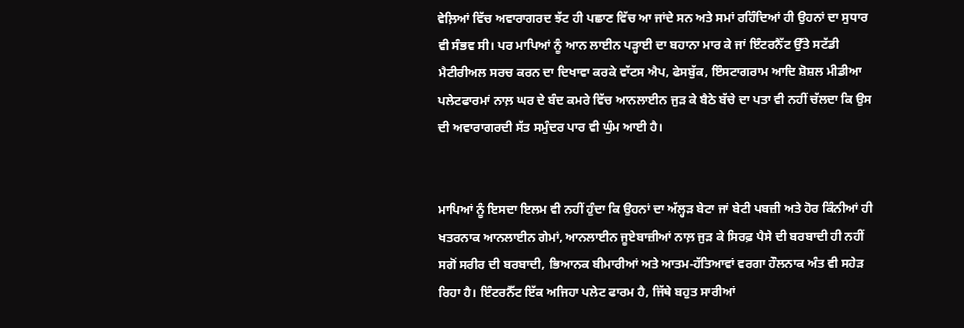ਵੇਲ਼ਿਆਂ ਵਿੱਚ ਅਵਾਰਾਗਰਦ ਝੱਟ ਹੀ ਪਛਾਣ ਵਿੱਚ ਆ ਜਾਂਦੇ ਸਨ ਅਤੇ ਸਮਾਂ ਰਹਿੰਦਿਆਂ ਹੀ ਉਹਨਾਂ ਦਾ ਸੁਧਾਰ ਵੀ ਸੰਭਵ ਸੀ। ਪਰ ਮਾਪਿਆਂ ਨੂੰ ਆਨ ਲਾਈਨ ਪੜ੍ਹਾਈ ਦਾ ਬਹਾਨਾ ਮਾਰ ਕੇ ਜਾਂ ਇੰਟਰਨੈੱਟ ਉੱਤੇ ਸਟੱਡੀ ਮੈਟੀਰੀਅਲ ਸਰਚ ਕਰਨ ਦਾ ਦਿਖਾਵਾ ਕਰਕੇ ਵਾੱਟਸ ਐਪ, ਫੇਸਬੁੱਕ, ਇੰਸਟਾਗਰਾਮ ਆਦਿ ਸ਼ੋਸ਼ਲ ਮੀਡੀਆ ਪਲੇਟਫਾਰਮਾਂ ਨਾਲ਼ ਘਰ ਦੇ ਬੰਦ ਕਮਰੇ ਵਿੱਚ ਆਨਲਾਈਨ ਜੁੜ ਕੇ ਬੈਠੇ ਬੱਚੇ ਦਾ ਪਤਾ ਵੀ ਨਹੀਂ ਚੱਲਦਾ ਕਿ ਉਸ ਦੀ ਅਵਾਰਾਗਰਦੀ ਸੱਤ ਸਮੁੰਦਰ ਪਾਰ ਵੀ ਘੁੰਮ ਆਈ ਹੈ।


ਮਾਪਿਆਂ ਨੂੰ ਇਸਦਾ ਇਲਮ ਵੀ ਨਹੀਂ ਹੁੰਦਾ ਕਿ ਉਹਨਾਂ ਦਾ ਅੱਲ੍ਹੜ ਬੇਟਾ ਜਾਂ ਬੇਟੀ ਪਬਜ਼ੀ ਅਤੇ ਹੋਰ ਕਿੰਨੀਆਂ ਹੀ ਖਤਰਨਾਕ ਆਨਲਾਈਨ ਗੇਮਾਂ, ਆਨਲਾਈਨ ਜੂਏਬਾਜ਼ੀਆਂ ਨਾਲ਼ ਜੁੜ ਕੇ ਸਿਰਫ਼ ਪੈਸੇ ਦੀ ਬਰਬਾਦੀ ਹੀ ਨਹੀਂ ਸਗੋਂ ਸਰੀਰ ਦੀ ਬਰਬਾਦੀ, ਭਿਆਨਕ ਬੀਮਾਰੀਆਂ ਅਤੇ ਆਤਮ-ਹੱਤਿਆਵਾਂ ਵਰਗਾ ਹੌਲਨਾਕ ਅੰਤ ਵੀ ਸਹੇੜ ਰਿਹਾ ਹੈ। ਇੰਟਰਨੈੱਟ ਇੱਕ ਅਜਿਹਾ ਪਲੇਟ ਫਾਰਮ ਹੈ, ਜਿੱਥੇ ਬਹੁਤ ਸਾਰੀਆਂ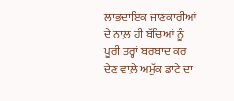ਲਾਭਦਾਇਕ ਜਾਣਕਾਰੀਆਂ ਦੇ ਨਾਲ਼ ਹੀ ਬੱਚਿਆਂ ਨੂੰ ਪੂਰੀ ਤਰ੍ਹਾਂ ਬਰਬਾਦ ਕਰ ਦੇਣ ਵਾਲ਼ੇ ਅਮੁੱਕ ਡਾਟੇ ਦਾ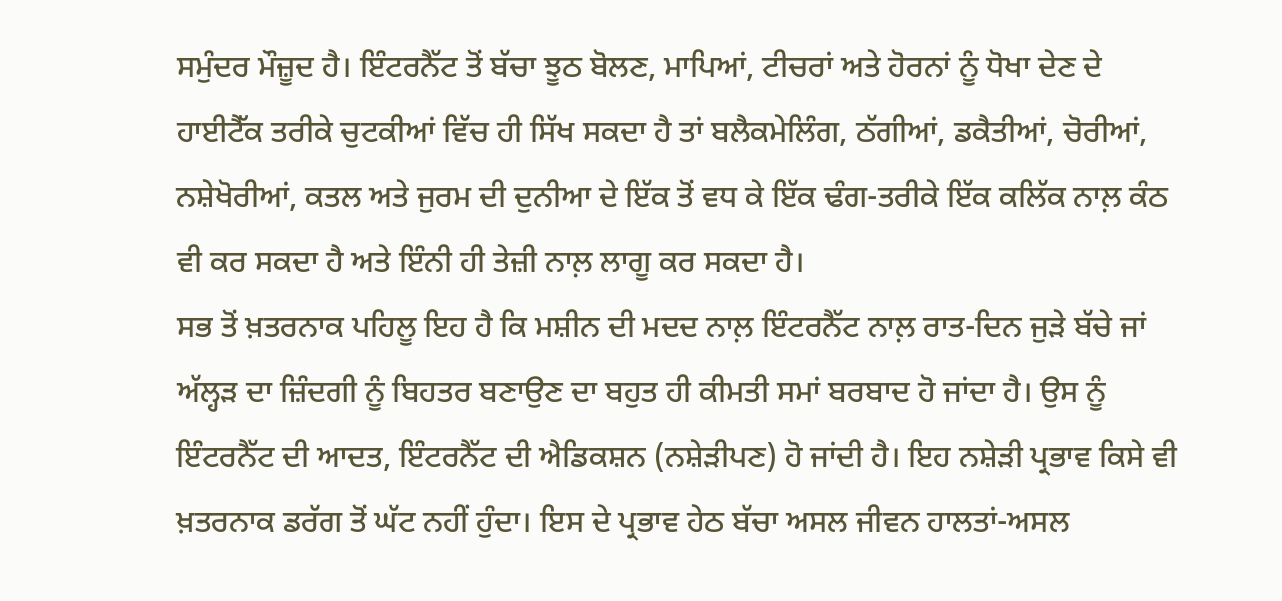ਸਮੁੰਦਰ ਮੌਜ਼ੂਦ ਹੈ। ਇੰਟਰਨੈੱਟ ਤੋਂ ਬੱਚਾ ਝੂਠ ਬੋਲਣ, ਮਾਪਿਆਂ, ਟੀਚਰਾਂ ਅਤੇ ਹੋਰਨਾਂ ਨੂੰ ਧੋਖਾ ਦੇਣ ਦੇ ਹਾਈਟੈੱਕ ਤਰੀਕੇ ਚੁਟਕੀਆਂ ਵਿੱਚ ਹੀ ਸਿੱਖ ਸਕਦਾ ਹੈ ਤਾਂ ਬਲੈਕਮੇਲਿੰਗ, ਠੱਗੀਆਂ, ਡਕੈਤੀਆਂ, ਚੋਰੀਆਂ, ਨਸ਼ੇਖੋਰੀਆਂ, ਕਤਲ ਅਤੇ ਜੁਰਮ ਦੀ ਦੁਨੀਆ ਦੇ ਇੱਕ ਤੋਂ ਵਧ ਕੇ ਇੱਕ ਢੰਗ-ਤਰੀਕੇ ਇੱਕ ਕਲਿੱਕ ਨਾਲ਼ ਕੰਠ ਵੀ ਕਰ ਸਕਦਾ ਹੈ ਅਤੇ ਇੰਨੀ ਹੀ ਤੇਜ਼ੀ ਨਾਲ਼ ਲਾਗੂ ਕਰ ਸਕਦਾ ਹੈ।
ਸਭ ਤੋਂ ਖ਼ਤਰਨਾਕ ਪਹਿਲੂ ਇਹ ਹੈ ਕਿ ਮਸ਼ੀਨ ਦੀ ਮਦਦ ਨਾਲ਼ ਇੰਟਰਨੈੱਟ ਨਾਲ਼ ਰਾਤ-ਦਿਨ ਜੁੜੇ ਬੱਚੇ ਜਾਂ ਅੱਲ੍ਹੜ ਦਾ ਜ਼ਿੰਦਗੀ ਨੂੰ ਬਿਹਤਰ ਬਣਾਉਣ ਦਾ ਬਹੁਤ ਹੀ ਕੀਮਤੀ ਸਮਾਂ ਬਰਬਾਦ ਹੋ ਜਾਂਦਾ ਹੈ। ਉਸ ਨੂੰ ਇੰਟਰਨੈੱਟ ਦੀ ਆਦਤ, ਇੰਟਰਨੈੱਟ ਦੀ ਐਡਿਕਸ਼ਨ (ਨਸ਼ੇੜੀਪਣ) ਹੋ ਜਾਂਦੀ ਹੈ। ਇਹ ਨਸ਼ੇੜੀ ਪ੍ਰਭਾਵ ਕਿਸੇ ਵੀ ਖ਼ਤਰਨਾਕ ਡਰੱਗ ਤੋਂ ਘੱਟ ਨਹੀਂ ਹੁੰਦਾ। ਇਸ ਦੇ ਪ੍ਰਭਾਵ ਹੇਠ ਬੱਚਾ ਅਸਲ ਜੀਵਨ ਹਾਲਤਾਂ-ਅਸਲ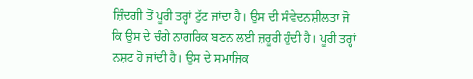ਜ਼ਿੰਦਗੀ ਤੋਂ ਪੂਰੀ ਤਰ੍ਹਾਂ ਟੁੱਟ ਜਾਂਦਾ ਹੈ। ਉਸ ਦੀ ਸੰਵੇਦਨਸ਼ੀਲਤਾ ਜੋ ਕਿ ਉਸ ਦੇ ਚੰਗੇ ਨਾਗਰਿਕ ਬਣਨ ਲਈ ਜ਼ਰੂਰੀ ਹੁੰਦੀ ਹੈ। ਪੂਰੀ ਤਰ੍ਹਾਂ ਨਸ਼ਟ ਹੋ ਜਾਂਦੀ ਹੈ। ਉਸ ਦੇ ਸਮਾਜਿਕ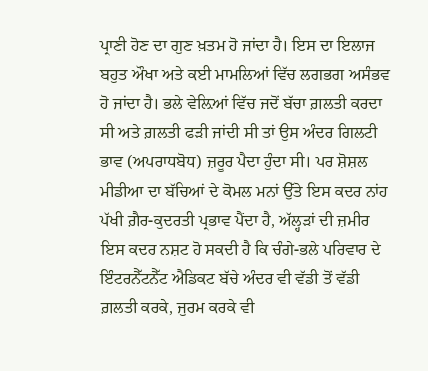ਪ੍ਰਾਣੀ ਹੋਣ ਦਾ ਗੁਣ ਖ਼ਤਮ ਹੋ ਜਾਂਦਾ ਹੈ। ਇਸ ਦਾ ਇਲਾਜ ਬਹੁਤ ਔਖਾ ਅਤੇ ਕਈ ਮਾਮਲਿਆਂ ਵਿੱਚ ਲਗਭਗ ਅਸੰਭਵ ਹੋ ਜਾਂਦਾ ਹੈ। ਭਲੇ ਵੇਲ਼ਿਆਂ ਵਿੱਚ ਜਦੋਂ ਬੱਚਾ ਗ਼ਲਤੀ ਕਰਦਾ ਸੀ ਅਤੇ ਗ਼ਲਤੀ ਫੜੀ ਜਾਂਦੀ ਸੀ ਤਾਂ ਉਸ ਅੰਦਰ ਗਿਲਟੀ ਭਾਵ (ਅਪਰਾਧਬੋਧ) ਜ਼ਰੂਰ ਪੈਦਾ ਹੁੰਦਾ ਸੀ। ਪਰ ਸ਼ੋਸ਼ਲ ਮੀਡੀਆ ਦਾ ਬੱਚਿਆਂ ਦੇ ਕੋਮਲ ਮਨਾਂ ਉੱਤੇ ਇਸ ਕਦਰ ਨਾਂਹ ਪੱਖੀ ਗ਼ੈਰ-ਕੁਦਰਤੀ ਪ੍ਰਭਾਵ ਪੈਂਦਾ ਹੈ, ਅੱਲ੍ਹੜਾਂ ਦੀ ਜ਼ਮੀਰ ਇਸ ਕਦਰ ਨਸ਼ਟ ਹੋ ਸਕਦੀ ਹੈ ਕਿ ਚੰਗੇ-ਭਲੇ ਪਰਿਵਾਰ ਦੇ ਇੰਟਰਨੈੱਟਨੈੱਟ ਐਡਿਕਟ ਬੱਚੇ ਅੰਦਰ ਵੀ ਵੱਡੀ ਤੋਂ ਵੱਡੀ ਗ਼ਲਤੀ ਕਰਕੇ, ਜੁਰਮ ਕਰਕੇ ਵੀ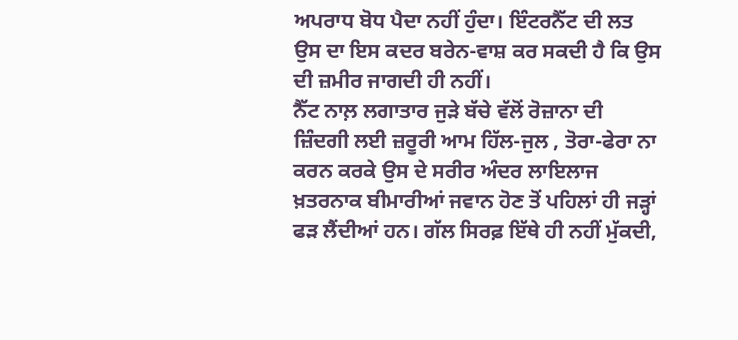ਅਪਰਾਧ ਬੋਧ ਪੈਦਾ ਨਹੀਂ ਹੁੰਦਾ। ਇੰਟਰਨੈੱਟ ਦੀ ਲਤ ਉਸ ਦਾ ਇਸ ਕਦਰ ਬਰੇਨ-ਵਾਸ਼ ਕਰ ਸਕਦੀ ਹੈ ਕਿ ਉਸ ਦੀ ਜ਼ਮੀਰ ਜਾਗਦੀ ਹੀ ਨਹੀਂ।
ਨੈੱਟ ਨਾਲ਼ ਲਗਾਤਾਰ ਜੁੜੇ ਬੱਚੇ ਵੱਲੋਂ ਰੋਜ਼ਾਨਾ ਦੀ ਜ਼ਿੰਦਗੀ ਲਈ ਜ਼ਰੂਰੀ ਆਮ ਹਿੱਲ-ਜੁਲ , ਤੋਰਾ-ਫੇਰਾ ਨਾ ਕਰਨ ਕਰਕੇ ਉਸ ਦੇ ਸਰੀਰ ਅੰਦਰ ਲਾਇਲਾਜ ਖ਼ਤਰਨਾਕ ਬੀਮਾਰੀਆਂ ਜਵਾਨ ਹੋਣ ਤੋਂ ਪਹਿਲਾਂ ਹੀ ਜੜ੍ਹਾਂ ਫੜ ਲੈਂਦੀਆਂ ਹਨ। ਗੱਲ ਸਿਰਫ਼ ਇੱਥੇ ਹੀ ਨਹੀਂ ਮੁੱਕਦੀ,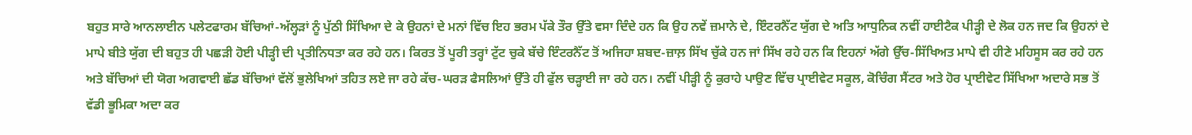ਬਹੁਤ ਸਾਰੇ ਆਨਲਾਈਨ ਪਲੇਟਫਾਰਮ ਬੱਚਿਆਂ-ਅੱਲ੍ਹੜਾਂ ਨੂੰ ਪੁੱਠੀ ਸਿੱਖਿਆ ਦੇ ਕੇ ਉਹਨਾਂ ਦੇ ਮਨਾਂ ਵਿੱਚ ਇਹ ਭਰਮ ਪੱਕੇ ਤੌਰ ਉੱਤੇ ਵਸਾ ਦਿੰਦੇ ਹਨ ਕਿ ਉਹ ਨਵੇਂ ਜ਼ਮਾਨੇ ਦੇ, ਇੰਟਰਨੈੱਟ ਯੁੱਗ ਦੇ ਅਤਿ ਆਧੁਨਿਕ ਨਵੀਂ ਹਾਈਟੈਕ ਪੀੜ੍ਹੀ ਦੇ ਲੋਕ ਹਨ ਜਦ ਕਿ ਉਹਨਾਂ ਦੇ ਮਾਪੇ ਬੀਤੇ ਯੁੱਗ ਦੀ ਬਹੁਤ ਹੀ ਪਛੜੀ ਹੋਈ ਪੀੜ੍ਹੀ ਦੀ ਪ੍ਰਤੀਨਿਧਤਾ ਕਰ ਰਹੇ ਹਨ। ਕਿਰਤ ਤੋਂ ਪੂਰੀ ਤਰ੍ਹਾਂ ਟੁੱਟ ਚੁਕੇ ਬੱਚੇ ਇੰਟਰਨੈੱਟ ਤੋਂ ਅਜਿਹਾ ਸ਼ਬਦ-ਜ਼ਾਲ਼ ਸਿੱਖ ਚੁੱਕੇ ਹਨ ਜਾਂ ਸਿੱਖ ਰਹੇ ਹਨ ਕਿ ਇਹਨਾਂ ਅੱਗੇ ਉੱਚ-ਸਿੱਖਿਅਤ ਮਾਪੇ ਵੀ ਹੀਣੇ ਮਹਿਸੂਸ ਕਰ ਰਹੇ ਹਨ ਅਤੇ ਬੱਚਿਆਂ ਦੀ ਯੋਗ ਅਗਵਾਈ ਛੱਡ ਬੱਚਿਆਂ ਵੱਲੋਂ ਭੁਲੇਖਿਆਂ ਤਹਿਤ ਲਏ ਜਾ ਰਹੇ ਕੱਚ-ਘਰੜ ਫੈਸਲਿਆਂ ਉੱਤੇ ਹੀ ਫੁੱਲ ਚੜ੍ਹਾਈ ਜਾ ਰਹੇ ਹਨ। ਨਵੀਂ ਪੀੜ੍ਹੀ ਨੂੰ ਕੁਰਾਹੇ ਪਾਉਣ ਵਿੱਚ ਪ੍ਰਾਈਵੇਟ ਸਕੂਲ, ਕੋਚਿੰਗ ਸੈਂਟਰ ਅਤੇ ਹੋਰ ਪ੍ਰਾਈਵੇਟ ਸਿੱਖਿਆ ਅਦਾਰੇ ਸਭ ਤੋਂ ਵੱਡੀ ਭੂਮਿਕਾ ਅਦਾ ਕਰ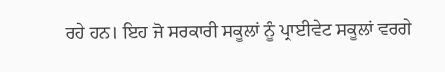ਰਹੇ ਹਨ। ਇਹ ਜੋ ਸਰਕਾਰੀ ਸਕੂਲਾਂ ਨੂੰ ਪ੍ਰਾਈਵੇਟ ਸਕੂਲਾਂ ਵਰਗੇ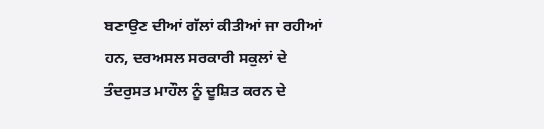ਬਣਾਉਣ ਦੀਆਂ ਗੱਲਾਂ ਕੀਤੀਆਂ ਜਾ ਰਹੀਆਂ ਹਨ, ਦਰਅਸਲ ਸਰਕਾਰੀ ਸਕੁਲਾਂ ਦੇ ਤੰਦਰੁਸਤ ਮਾਹੌਲ ਨੂੰ ਦੂਸ਼ਿਤ ਕਰਨ ਦੇ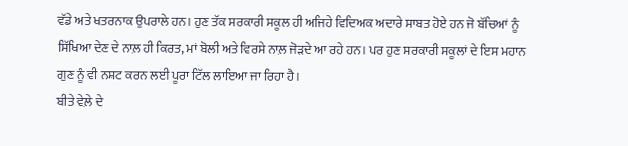ਵੱਡੇ ਅਤੇ ਖਤਰਨਾਕ ਉਪਰਾਲੇ ਹਨ। ਹੁਣ ਤੱਕ ਸਰਕਾਰੀ ਸਕੂਲ ਹੀ ਅਜਿਹੇ ਵਿਦਿਅਕ ਅਦਾਰੇ ਸਾਬਤ ਹੋਏ ਹਨ ਜੋ ਬੱਚਿਆਂ ਨੂੰ ਸਿੱਖਿਆ ਦੇਣ ਦੇ ਨਾਲ਼ ਹੀ ਕਿਰਤ, ਮਾਂ ਬੋਲੀ ਅਤੇ ਵਿਰਸੇ ਨਾਲ਼ ਜੋੜਦੇ ਆ ਰਹੇ ਹਨ। ਪਰ ਹੁਣ ਸਰਕਾਰੀ ਸਕੂਲਾਂ ਦੇ ਇਸ ਮਹਾਨ ਗੁਣ ਨੂੰ ਵੀ ਨਸ਼ਟ ਕਰਨ ਲਈ ਪੂਰਾ ਟਿੱਲ ਲਾਇਆ ਜਾ ਰਿਹਾ ਹੈ।
ਬੀਤੇ ਵੇਲ਼ੇ ਦੇ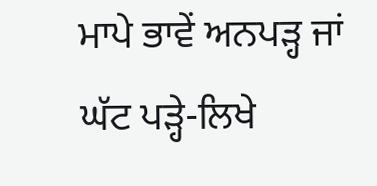ਮਾਪੇ ਭਾਵੇਂ ਅਨਪੜ੍ਹ ਜਾਂ ਘੱਟ ਪੜ੍ਹੇ-ਲਿਖੇ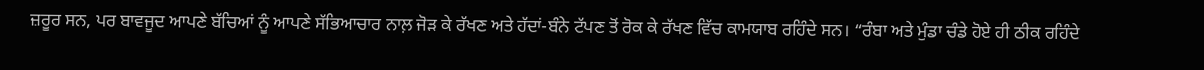ਜ਼ਰੂਰ ਸਨ, ਪਰ ਬਾਵਜੂਦ ਆਪਣੇ ਬੱਚਿਆਂ ਨੂੰ ਆਪਣੇ ਸੱਭਿਆਚਾਰ ਨਾਲ਼ ਜੋੜ ਕੇ ਰੱਖਣ ਅਤੇ ਹੱਦਾਂ-ਬੰਨੇ ਟੱਪਣ ਤੋਂ ਰੋਕ ਕੇ ਰੱਖਣ ਵਿੱਚ ਕਾਮਯਾਬ ਰਹਿੰਦੇ ਸਨ। “ਰੰਬਾ ਅਤੇ ਮੁੰਡਾ ਚੰਡੇ ਹੋਏ ਹੀ ਠੀਕ ਰਹਿੰਦੇ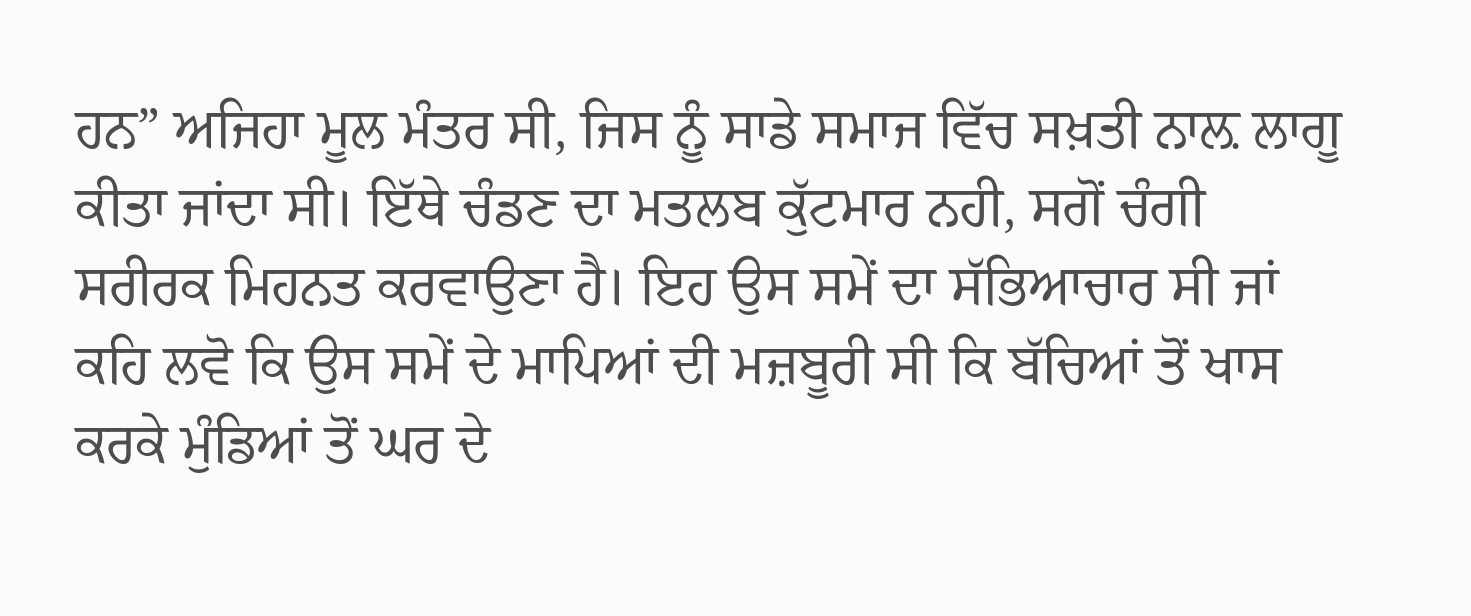ਹਨ” ਅਜਿਹਾ ਮੂਲ ਮੰਤਰ ਸੀ, ਜਿਸ ਨੂੰ ਸਾਡੇ ਸਮਾਜ ਵਿੱਚ ਸਖ਼ਤੀ ਨਾਲ਼ ਲਾਗੂ ਕੀਤਾ ਜਾਂਦਾ ਸੀ। ਇੱਥੇ ਚੰਡਣ ਦਾ ਮਤਲਬ ਕੁੱਟਮਾਰ ਨਹੀ, ਸਗੋਂ ਚੰਗੀ ਸਰੀਰਕ ਮਿਹਨਤ ਕਰਵਾਉਣਾ ਹੈ। ਇਹ ਉਸ ਸਮੇਂ ਦਾ ਸੱਭਿਆਚਾਰ ਸੀ ਜਾਂ ਕਹਿ ਲਵੋ ਕਿ ਉਸ ਸਮੇਂ ਦੇ ਮਾਪਿਆਂ ਦੀ ਮਜ਼ਬੂਰੀ ਸੀ ਕਿ ਬੱਚਿਆਂ ਤੋਂ ਖਾਸ ਕਰਕੇ ਮੁੰਡਿਆਂ ਤੋਂ ਘਰ ਦੇ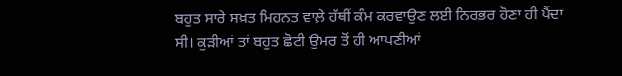ਬਹੁਤ ਸਾਰੇ ਸਖ਼ਤ ਮਿਹਨਤ ਵਾਲ਼ੇ ਹੱਥੀਂ ਕੰਮ ਕਰਵਾਉਣ ਲਈ ਨਿਰਭਰ ਹੋਣਾ ਹੀ ਪੈਂਦਾ ਸੀ। ਕੁੜੀਆਂ ਤਾਂ ਬਹੁਤ ਛੋਟੀ ਉਮਰ ਤੋਂ ਹੀ ਆਪਣੀਆਂ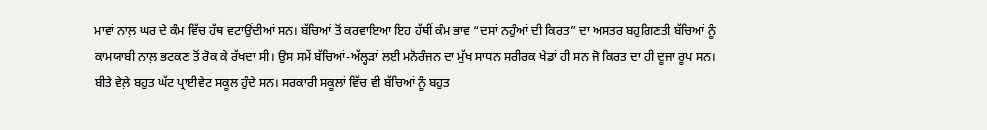ਮਾਵਾਂ ਨਾਲ਼ ਘਰ ਦੇ ਕੰਮ ਵਿੱਚ ਹੱਥ ਵਟਾਉਂਦੀਆਂ ਸਨ। ਬੱਚਿਆਂ ਤੋਂ ਕਰਵਾਇਆ ਇਹ ਹੱਥੀਂ ਕੰਮ ਭਾਵ “ਦਸਾਂ ਨਹੁੰਆਂ ਦੀ ਕਿਰਤ” ਦਾ ਅਸਤਰ ਬਹੁਗਿਣਤੀ ਬੱਚਿਆਂ ਨੂੰ ਕਾਮਯਾਬੀ ਨਾਲ਼ ਭਟਕਣ ਤੋਂ ਰੋਕ ਕੇ ਰੱਖਦਾ ਸੀ। ਉਸ ਸਮੇਂ ਬੱਚਿਆਂ-ਅੱਲ੍ਹੜਾਂ ਲਈ ਮਨੋਰੰਜਨ ਦਾ ਮੁੱਖ ਸਾਧਨ ਸਰੀਰਕ ਖੇਡਾਂ ਹੀ ਸਨ ਜੋ ਕਿਰਤ ਦਾ ਹੀ ਦੂਜਾ ਰੂਪ ਸਨ। ਬੀਤੇ ਵੇਲ਼ੇ ਬਹੁਤ ਘੱਟ ਪ੍ਰਾਈਵੇਟ ਸਕੂਲ ਹੁੰਦੇ ਸਨ। ਸਰਕਾਰੀ ਸਕੂਲਾਂ ਵਿੱਚ ਵੀ ਬੱਚਿਆਂ ਨੂੰ ਬਹੁਤ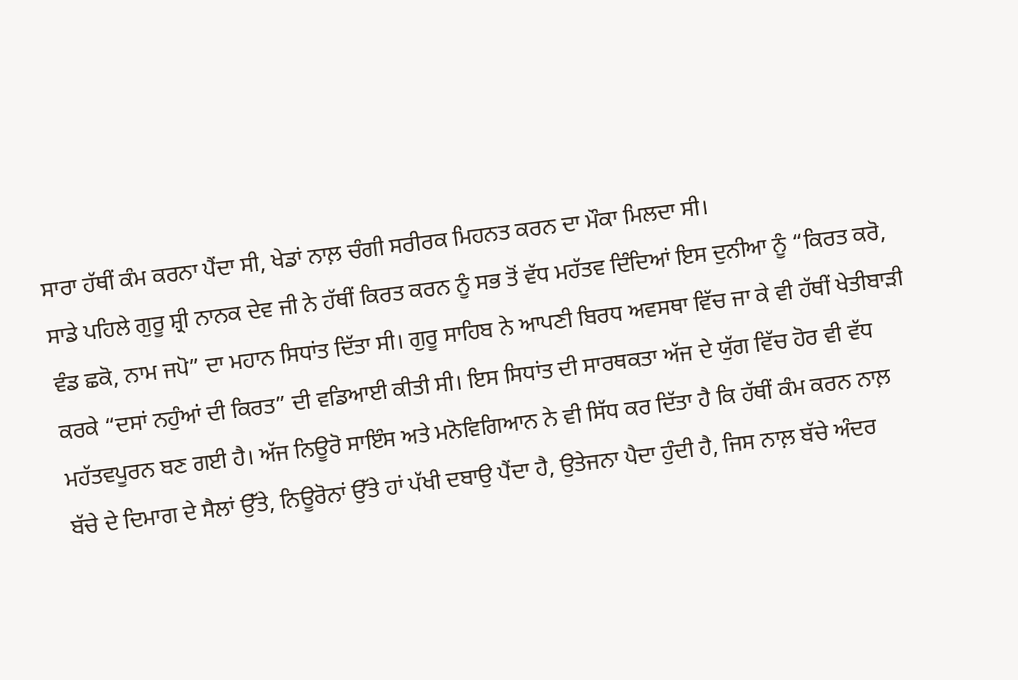ਸਾਰਾ ਹੱਥੀਂ ਕੰਮ ਕਰਨਾ ਪੈਂਦਾ ਸੀ, ਖੇਡਾਂ ਨਾਲ਼ ਚੰਗੀ ਸਰੀਰਕ ਮਿਹਨਤ ਕਰਨ ਦਾ ਮੌਕਾ ਮਿਲਦਾ ਸੀ।
ਸਾਡੇ ਪਹਿਲੇ ਗੁਰੂ ਸ਼੍ਰੀ ਨਾਨਕ ਦੇਵ ਜੀ ਨੇ ਹੱਥੀਂ ਕਿਰਤ ਕਰਨ ਨੂੰ ਸਭ ਤੋਂ ਵੱਧ ਮਹੱਤਵ ਦਿੰਦਿਆਂ ਇਸ ਦੁਨੀਆ ਨੂੰ “ਕਿਰਤ ਕਰੋ, ਵੰਡ ਛਕੋ, ਨਾਮ ਜਪੋ” ਦਾ ਮਹਾਨ ਸਿਧਾਂਤ ਦਿੱਤਾ ਸੀ। ਗੁਰੂ ਸਾਹਿਬ ਨੇ ਆਪਣੀ ਬਿਰਧ ਅਵਸਥਾ ਵਿੱਚ ਜਾ ਕੇ ਵੀ ਹੱਥੀਂ ਖੇਤੀਬਾੜੀ ਕਰਕੇ “ਦਸਾਂ ਨਹੁੰਆਂ ਦੀ ਕਿਰਤ” ਦੀ ਵਡਿਆਈ ਕੀਤੀ ਸੀ। ਇਸ ਸਿਧਾਂਤ ਦੀ ਸਾਰਥਕਤਾ ਅੱਜ ਦੇ ਯੁੱਗ ਵਿੱਚ ਹੋਰ ਵੀ ਵੱਧ ਮਹੱਤਵਪੂਰਨ ਬਣ ਗਈ ਹੈ। ਅੱਜ ਨਿਊਰੋ ਸਾਇੰਸ ਅਤੇ ਮਨੋਵਿਗਿਆਨ ਨੇ ਵੀ ਸਿੱਧ ਕਰ ਦਿੱਤਾ ਹੈ ਕਿ ਹੱਥੀਂ ਕੰਮ ਕਰਨ ਨਾਲ਼ ਬੱਚੇ ਦੇ ਦਿਮਾਗ ਦੇ ਸੈਲਾਂ ਉੱਤੇ, ਨਿਊਰੋਨਾਂ ਉੱਤੇ ਹਾਂ ਪੱਖੀ ਦਬਾਉ ਪੈਂਦਾ ਹੈ, ਉਤੇਜਨਾ ਪੈਦਾ ਹੁੰਦੀ ਹੈ, ਜਿਸ ਨਾਲ਼ ਬੱਚੇ ਅੰਦਰ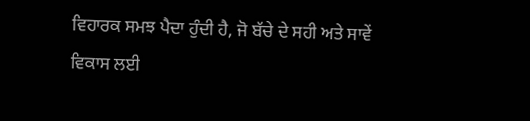ਵਿਹਾਰਕ ਸਮਝ ਪੈਦਾ ਹੁੰਦੀ ਹੈ, ਜੋ ਬੱਚੇ ਦੇ ਸਹੀ ਅਤੇ ਸਾਵੇਂ ਵਿਕਾਸ ਲਈ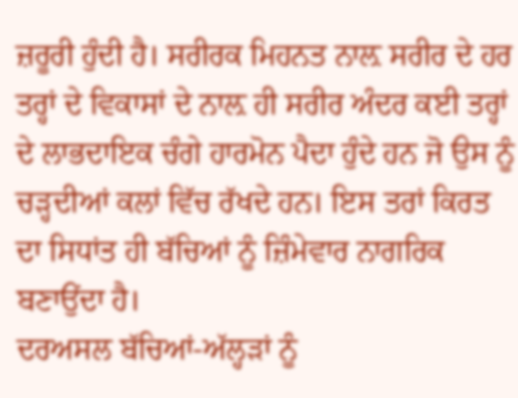ਜ਼ਰੂਰੀ ਹੁੰਦੀ ਹੈ। ਸਰੀਰਕ ਮਿਹਨਤ ਨਾਲ਼ ਸਰੀਰ ਦੇ ਹਰ ਤਰ੍ਹਾਂ ਦੇ ਵਿਕਾਸਾਂ ਦੇ ਨਾਲ਼ ਹੀ ਸਰੀਰ ਅੰਦਰ ਕਈ ਤਰ੍ਹਾਂ ਦੇ ਲਾਭਦਾਇਕ ਚੰਗੇ ਹਾਰਮੋਨ ਪੈਦਾ ਹੁੰਦੇ ਹਨ ਜੋ ਉਸ ਨੂੰ ਚੜ੍ਹਦੀਆਂ ਕਲਾਂ ਵਿੱਚ ਰੱਖਦੇ ਹਨ। ਇਸ ਤਰਾਂ ਕਿਰਤ ਦਾ ਸਿਧਾਂਤ ਹੀ ਬੱਚਿਆਂ ਨੂੰ ਜ਼ਿੰਮੇਵਾਰ ਨਾਗਰਿਕ ਬਣਾਉਂਦਾ ਹੈ।
ਦਰਅਸਲ ਬੱਚਿਆਂ-ਅੱਲ੍ਹੜਾਂ ਨੂੰ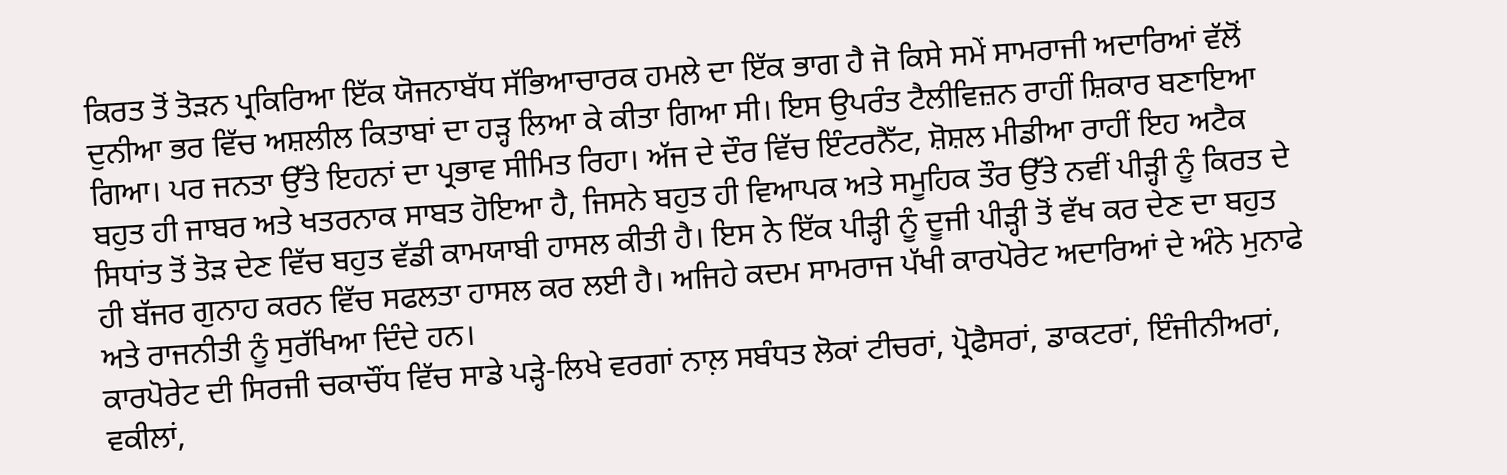ਕਿਰਤ ਤੋਂ ਤੋੜਨ ਪ੍ਰਕਿਰਿਆ ਇੱਕ ਯੋਜਨਾਬੱਧ ਸੱਭਿਆਚਾਰਕ ਹਮਲੇ ਦਾ ਇੱਕ ਭਾਗ ਹੈ ਜੋ ਕਿਸੇ ਸਮੇਂ ਸਾਮਰਾਜੀ ਅਦਾਰਿਆਂ ਵੱਲੋਂ ਦੁਨੀਆ ਭਰ ਵਿੱਚ ਅਸ਼ਲੀਲ ਕਿਤਾਬਾਂ ਦਾ ਹੜ੍ਹ ਲਿਆ ਕੇ ਕੀਤਾ ਗਿਆ ਸੀ। ਇਸ ਉਪਰੰਤ ਟੈਲੀਵਿਜ਼ਨ ਰਾਹੀਂ ਸ਼ਿਕਾਰ ਬਣਾਇਆ ਗਿਆ। ਪਰ ਜਨਤਾ ਉੱਤੇ ਇਹਨਾਂ ਦਾ ਪ੍ਰਭਾਵ ਸੀਮਿਤ ਰਿਹਾ। ਅੱਜ ਦੇ ਦੌਰ ਵਿੱਚ ਇੰਟਰਨੈੱਟ, ਸ਼ੋਸ਼ਲ ਮੀਡੀਆ ਰਾਹੀਂ ਇਹ ਅਟੈਕ ਬਹੁਤ ਹੀ ਜਾਬਰ ਅਤੇ ਖਤਰਨਾਕ ਸਾਬਤ ਹੋਇਆ ਹੈ, ਜਿਸਨੇ ਬਹੁਤ ਹੀ ਵਿਆਪਕ ਅਤੇ ਸਮੂਹਿਕ ਤੌਰ ਉੱਤੇ ਨਵੀਂ ਪੀੜ੍ਹੀ ਨੂੰ ਕਿਰਤ ਦੇ ਸਿਧਾਂਤ ਤੋਂ ਤੋੜ ਦੇਣ ਵਿੱਚ ਬਹੁਤ ਵੱਡੀ ਕਾਮਯਾਬੀ ਹਾਸਲ ਕੀਤੀ ਹੈ। ਇਸ ਨੇ ਇੱਕ ਪੀੜ੍ਹੀ ਨੂੰ ਦੂਜੀ ਪੀੜ੍ਹੀ ਤੋਂ ਵੱਖ ਕਰ ਦੇਣ ਦਾ ਬਹੁਤ ਹੀ ਬੱਜਰ ਗੁਨਾਹ ਕਰਨ ਵਿੱਚ ਸਫਲਤਾ ਹਾਸਲ ਕਰ ਲਈ ਹੈ। ਅਜਿਹੇ ਕਦਮ ਸਾਮਰਾਜ ਪੱਖੀ ਕਾਰਪੋਰੇਟ ਅਦਾਰਿਆਂ ਦੇ ਅੰਨੇ ਮੁਨਾਫੇ ਅਤੇ ਰਾਜਨੀਤੀ ਨੂੰ ਸੁਰੱਖਿਆ ਦਿੰਦੇ ਹਨ।
ਕਾਰਪੋਰੇਟ ਦੀ ਸਿਰਜੀ ਚਕਾਚੌਂਧ ਵਿੱਚ ਸਾਡੇ ਪੜ੍ਹੇ-ਲਿਖੇ ਵਰਗਾਂ ਨਾਲ਼ ਸਬੰਧਤ ਲੋਕਾਂ ਟੀਚਰਾਂ, ਪ੍ਰੋਫੈਸਰਾਂ, ਡਾਕਟਰਾਂ, ਇੰਜੀਨੀਅਰਾਂ, ਵਕੀਲਾਂ,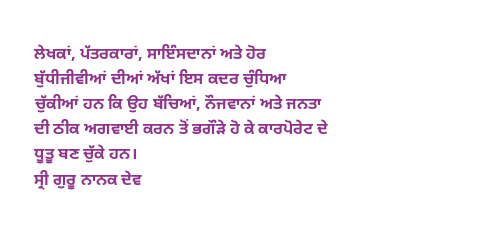ਲੇਖਕਾਂ, ਪੱਤਰਕਾਰਾਂ, ਸਾਇੰਸਦਾਨਾਂ ਅਤੇ ਹੋਰ ਬੁੱਧੀਜੀਵੀਆਂ ਦੀਆਂ ਅੱਖਾਂ ਇਸ ਕਦਰ ਚੁੰਧਿਆ ਚੁੱਕੀਆਂ ਹਨ ਕਿ ਉਹ ਬੱਚਿਆਂ, ਨੌਜਵਾਨਾਂ ਅਤੇ ਜਨਤਾ ਦੀ ਠੀਕ ਅਗਵਾਈ ਕਰਨ ਤੋਂ ਭਗੌੜੇ ਹੋ ਕੇ ਕਾਰਪੋਰੇਟ ਦੇ ਧੂਤੂ ਬਣ ਚੁੱਕੇ ਹਨ।
ਸ੍ਰੀ ਗੁਰੂ ਨਾਨਕ ਦੇਵ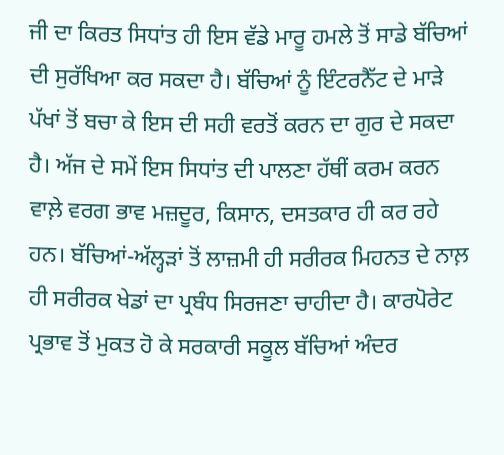ਜੀ ਦਾ ਕਿਰਤ ਸਿਧਾਂਤ ਹੀ ਇਸ ਵੱਡੇ ਮਾਰੂ ਹਮਲੇ ਤੋਂ ਸਾਡੇ ਬੱਚਿਆਂ ਦੀ ਸੁਰੱਖਿਆ ਕਰ ਸਕਦਾ ਹੈ। ਬੱਚਿਆਂ ਨੂੰ ਇੰਟਰਨੈੱਟ ਦੇ ਮਾੜੇ ਪੱਖਾਂ ਤੋਂ ਬਚਾ ਕੇ ਇਸ ਦੀ ਸਹੀ ਵਰਤੋਂ ਕਰਨ ਦਾ ਗੁਰ ਦੇ ਸਕਦਾ ਹੈ। ਅੱਜ ਦੇ ਸਮੇਂ ਇਸ ਸਿਧਾਂਤ ਦੀ ਪਾਲਣਾ ਹੱਥੀਂ ਕਰਮ ਕਰਨ ਵਾਲ਼ੇ ਵਰਗ ਭਾਵ ਮਜ਼ਦੂਰ, ਕਿਸਾਨ, ਦਸਤਕਾਰ ਹੀ ਕਰ ਰਹੇ ਹਨ। ਬੱਚਿਆਂ-ਅੱਲ੍ਹੜਾਂ ਤੋਂ ਲਾਜ਼ਮੀ ਹੀ ਸਰੀਰਕ ਮਿਹਨਤ ਦੇ ਨਾਲ਼ ਹੀ ਸਰੀਰਕ ਖੇਡਾਂ ਦਾ ਪ੍ਰਬੰਧ ਸਿਰਜਣਾ ਚਾਹੀਦਾ ਹੈ। ਕਾਰਪੋਰੇਟ ਪ੍ਰਭਾਵ ਤੋਂ ਮੁਕਤ ਹੋ ਕੇ ਸਰਕਾਰੀ ਸਕੂਲ ਬੱਚਿਆਂ ਅੰਦਰ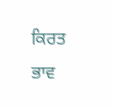ਕਿਰਤ ਭਾਵ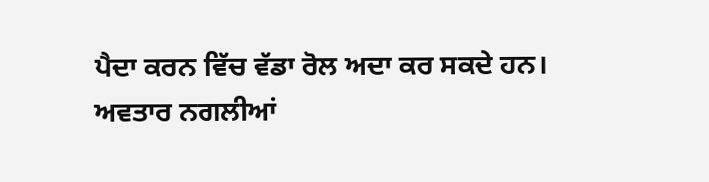ਪੈਦਾ ਕਰਨ ਵਿੱਚ ਵੱਡਾ ਰੋਲ ਅਦਾ ਕਰ ਸਕਦੇ ਹਨ।
ਅਵਤਾਰ ਨਗਲੀਆਂ